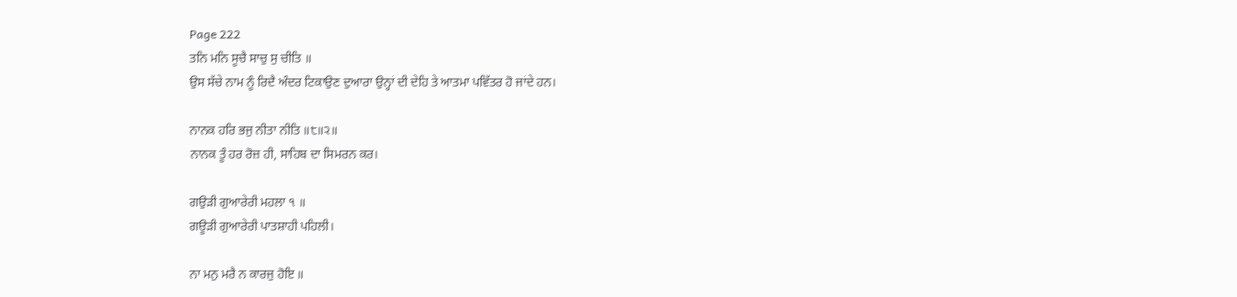Page 222
ਤਨਿ ਮਨਿ ਸੂਚੈ ਸਾਚੁ ਸੁ ਚੀਤਿ ॥
ਉਸ ਸੱਚੇ ਨਾਮ ਨੂੰ ਰਿਦੈ ਅੰਦਰ ਟਿਕਾਉਣ ਦੁਆਰਾ ਉਨ੍ਹਾਂ ਦੀ ਦੇਹਿ ਤੇ ਆਤਮਾ ਪਵਿੱਤਰ ਹੋ ਜਾਂਦੇ ਹਨ।

ਨਾਨਕ ਹਰਿ ਭਜੁ ਨੀਤਾ ਨੀਤਿ ॥੮॥੨॥
ਨਾਨਕ ਤੂੰ ਹਰ ਰੋਜ਼ ਹੀ, ਸਾਹਿਬ ਦਾ ਸਿਮਰਨ ਕਰ।

ਗਉੜੀ ਗੁਆਰੇਰੀ ਮਹਲਾ ੧ ॥
ਗਊੜੀ ਗੁਆਰੇਰੀ ਪਾਤਸ਼ਾਹੀ ਪਹਿਲੀ।

ਨਾ ਮਨੁ ਮਰੈ ਨ ਕਾਰਜੁ ਹੋਇ ॥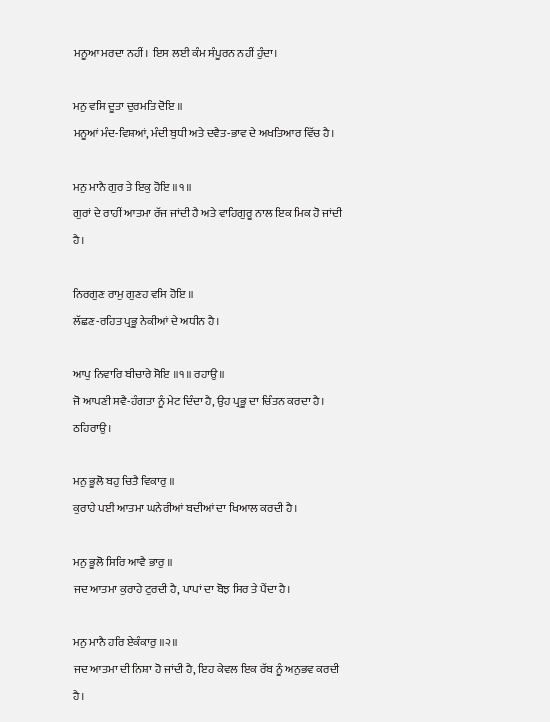ਮਨੂਆ ਮਰਦਾ ਨਹੀਂ। ਇਸ ਲਈ ਕੰਮ ਸੰਪੂਰਨ ਨਹੀਂ ਹੁੰਦਾ।

ਮਨੁ ਵਸਿ ਦੂਤਾ ਦੁਰਮਤਿ ਦੋਇ ॥
ਮਨੂਆਂ ਮੰਦ-ਵਿਸ਼ਆਂ, ਮੰਦੀ ਬੁਧੀ ਅਤੇ ਦਵੈਤ-ਭਾਵ ਦੇ ਅਖਤਿਆਰ ਵਿੱਚ ਹੈ।

ਮਨੁ ਮਾਨੈ ਗੁਰ ਤੇ ਇਕੁ ਹੋਇ ॥੧॥
ਗੁਰਾਂ ਦੇ ਰਾਹੀਂ ਆਤਮਾ ਰੱਜ ਜਾਂਦੀ ਹੈ ਅਤੇ ਵਾਹਿਗੁਰੂ ਨਾਲ ਇਕ ਮਿਕ ਹੋ ਜਾਂਦੀ ਹੈ।

ਨਿਰਗੁਣ ਰਾਮੁ ਗੁਣਹ ਵਸਿ ਹੋਇ ॥
ਲੱਛਣ-ਰਹਿਤ ਪ੍ਰਭੂ ਨੇਕੀਆਂ ਦੇ ਅਧੀਨ ਹੈ।

ਆਪੁ ਨਿਵਾਰਿ ਬੀਚਾਰੇ ਸੋਇ ॥੧॥ ਰਹਾਉ ॥
ਜੋ ਆਪਣੀ ਸਵੈ-ਹੰਗਤਾ ਨੂੰ ਮੇਟ ਦਿੰਦਾ ਹੈ, ਉਹ ਪ੍ਰਭੂ ਦਾ ਚਿੰਤਨ ਕਰਦਾ ਹੈ। ਠਹਿਰਾਉ।

ਮਨੁ ਭੂਲੋ ਬਹੁ ਚਿਤੈ ਵਿਕਾਰੁ ॥
ਕੁਰਾਹੇ ਪਈ ਆਤਮਾ ਘਨੇਰੀਆਂ ਬਦੀਆਂ ਦਾ ਖਿਆਲ ਕਰਦੀ ਹੈ।

ਮਨੁ ਭੂਲੋ ਸਿਰਿ ਆਵੈ ਭਾਰੁ ॥
ਜਦ ਆਤਮਾ ਕੁਰਾਹੇ ਟੁਰਦੀ ਹੈ, ਪਾਪਾਂ ਦਾ ਬੋਝ ਸਿਰ ਤੇ ਪੈਂਦਾ ਹੈ।

ਮਨੁ ਮਾਨੈ ਹਰਿ ਏਕੰਕਾਰੁ ॥੨॥
ਜਦ ਆਤਮਾ ਦੀ ਨਿਸ਼ਾ ਹੋ ਜਾਂਦੀ ਹੈ, ਇਹ ਕੇਵਲ ਇਕ ਰੱਬ ਨੂੰ ਅਨੁਭਵ ਕਰਦੀ ਹੈ।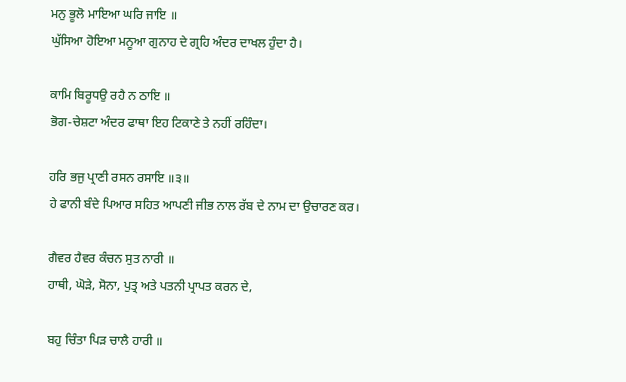ਮਨੁ ਭੂਲੋ ਮਾਇਆ ਘਰਿ ਜਾਇ ॥
ਘੁੱਸਿਆ ਹੋਇਆ ਮਨੂਆ ਗੁਨਾਹ ਦੇ ਗ੍ਰਹਿ ਅੰਦਰ ਦਾਖਲ ਹੁੰਦਾ ਹੈ।

ਕਾਮਿ ਬਿਰੂਧਉ ਰਹੈ ਨ ਠਾਇ ॥
ਭੋਗ-ਚੇਸ਼ਟਾ ਅੰਦਰ ਫਾਥਾ ਇਹ ਟਿਕਾਣੇ ਤੇ ਨਹੀਂ ਰਹਿੰਦਾ।

ਹਰਿ ਭਜੁ ਪ੍ਰਾਣੀ ਰਸਨ ਰਸਾਇ ॥੩॥
ਹੇ ਫਾਨੀ ਬੰਦੇ ਪਿਆਰ ਸਹਿਤ ਆਪਣੀ ਜੀਭ ਨਾਲ ਰੱਬ ਦੇ ਨਾਮ ਦਾ ਉਚਾਰਣ ਕਰ।

ਗੈਵਰ ਹੈਵਰ ਕੰਚਨ ਸੁਤ ਨਾਰੀ ॥
ਹਾਥੀ, ਘੋੜੇ, ਸੋਨਾ, ਪੁਤ੍ਰ ਅਤੇ ਪਤਨੀ ਪ੍ਰਾਪਤ ਕਰਨ ਦੇ,

ਬਹੁ ਚਿੰਤਾ ਪਿੜ ਚਾਲੈ ਹਾਰੀ ॥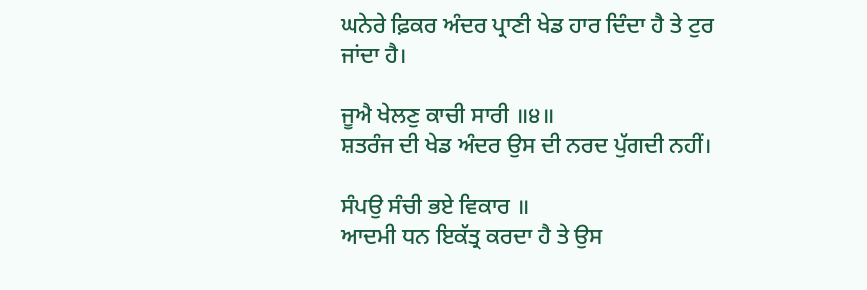ਘਨੇਰੇ ਫ਼ਿਕਰ ਅੰਦਰ ਪ੍ਰਾਣੀ ਖੇਡ ਹਾਰ ਦਿੰਦਾ ਹੈ ਤੇ ਟੁਰ ਜਾਂਦਾ ਹੈ।

ਜੂਐ ਖੇਲਣੁ ਕਾਚੀ ਸਾਰੀ ॥੪॥
ਸ਼ਤਰੰਜ ਦੀ ਖੇਡ ਅੰਦਰ ਉਸ ਦੀ ਨਰਦ ਪੁੱਗਦੀ ਨਹੀਂ।

ਸੰਪਉ ਸੰਚੀ ਭਏ ਵਿਕਾਰ ॥
ਆਦਮੀ ਧਨ ਇਕੱਤ੍ਰ ਕਰਦਾ ਹੈ ਤੇ ਉਸ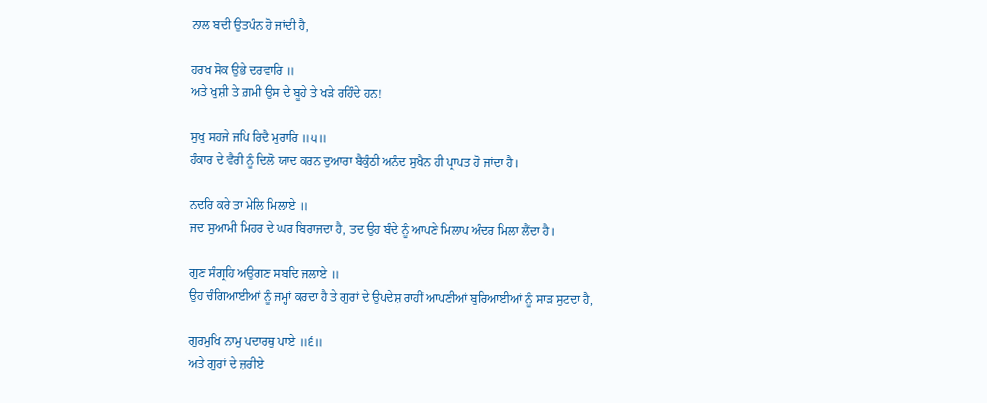ਨਾਲ ਬਦੀ ਉਤਪੰਨ ਹੋ ਜਾਂਦੀ ਹੈ,

ਹਰਖ ਸੋਕ ਉਭੇ ਦਰਵਾਰਿ ॥
ਅਤੇ ਖੁਸ਼ੀ ਤੇ ਗ਼ਮੀ ਉਸ ਦੇ ਬੂਹੇ ਤੇ ਖੜੇ ਰਹਿੰਦੇ ਹਨ!

ਸੁਖੁ ਸਹਜੇ ਜਪਿ ਰਿਦੈ ਮੁਰਾਰਿ ॥੫॥
ਹੰਕਾਰ ਦੇ ਵੈਰੀ ਨੂੰ ਦਿਲੋ ਯਾਦ ਕਰਨ ਦੁਆਰਾ ਬੈਕੁੰਠੀ ਅਨੰਦ ਸੁਖੈਨ ਹੀ ਪ੍ਰਾਪਤ ਹੋ ਜਾਂਦਾ ਹੈ।

ਨਦਰਿ ਕਰੇ ਤਾ ਮੇਲਿ ਮਿਲਾਏ ॥
ਜਦ ਸੁਆਮੀ ਮਿਹਰ ਦੇ ਘਰ ਬਿਰਾਜਦਾ ਹੈ, ਤਦ ਉਹ ਬੰਦੇ ਨੂੰ ਆਪਣੇ ਮਿਲਾਪ ਅੰਦਰ ਮਿਲਾ ਲੈਂਦਾ ਹੈ।

ਗੁਣ ਸੰਗ੍ਰਹਿ ਅਉਗਣ ਸਬਦਿ ਜਲਾਏ ॥
ਉਹ ਚੰਗਿਆਈਆਂ ਨੂੰ ਜਮ੍ਹਾਂ ਕਰਦਾ ਹੈ ਤੇ ਗੁਰਾਂ ਦੇ ਉਪਦੇਸ਼ ਰਾਹੀਂ ਆਪਣੀਆਂ ਬੁਰਿਆਈਆਂ ਨੂੰ ਸਾੜ ਸੁਟਦਾ ਹੈ,

ਗੁਰਮੁਖਿ ਨਾਮੁ ਪਦਾਰਥੁ ਪਾਏ ॥੬॥
ਅਤੇ ਗੁਰਾਂ ਦੇ ਜ਼ਰੀਏ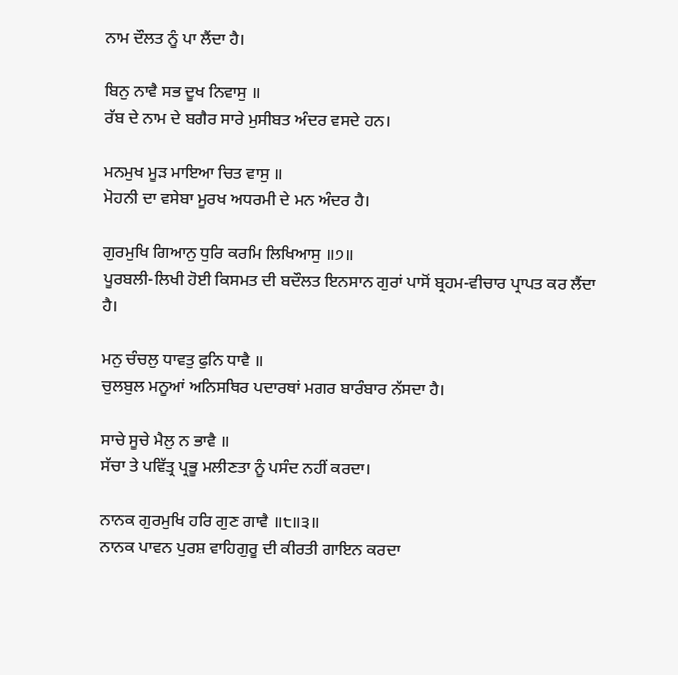ਨਾਮ ਦੌਲਤ ਨੂੰ ਪਾ ਲੈਂਦਾ ਹੈ।

ਬਿਨੁ ਨਾਵੈ ਸਭ ਦੂਖ ਨਿਵਾਸੁ ॥
ਰੱਬ ਦੇ ਨਾਮ ਦੇ ਬਗੈਰ ਸਾਰੇ ਮੁਸੀਬਤ ਅੰਦਰ ਵਸਦੇ ਹਨ।

ਮਨਮੁਖ ਮੂੜ ਮਾਇਆ ਚਿਤ ਵਾਸੁ ॥
ਮੋਹਨੀ ਦਾ ਵਸੇਬਾ ਮੂਰਖ ਅਧਰਮੀ ਦੇ ਮਨ ਅੰਦਰ ਹੈ।

ਗੁਰਮੁਖਿ ਗਿਆਨੁ ਧੁਰਿ ਕਰਮਿ ਲਿਖਿਆਸੁ ॥੭॥
ਪੂਰਬਲੀ-ਲਿਖੀ ਹੋਈ ਕਿਸਮਤ ਦੀ ਬਦੌਲਤ ਇਨਸਾਨ ਗੁਰਾਂ ਪਾਸੋਂ ਬ੍ਰਹਮ-ਵੀਚਾਰ ਪ੍ਰਾਪਤ ਕਰ ਲੈਂਦਾ ਹੈ।

ਮਨੁ ਚੰਚਲੁ ਧਾਵਤੁ ਫੁਨਿ ਧਾਵੈ ॥
ਚੁਲਬੁਲ ਮਨੂਆਂ ਅਨਿਸਥਿਰ ਪਦਾਰਥਾਂ ਮਗਰ ਬਾਰੰਬਾਰ ਨੱਸਦਾ ਹੈ।

ਸਾਚੇ ਸੂਚੇ ਮੈਲੁ ਨ ਭਾਵੈ ॥
ਸੱਚਾ ਤੇ ਪਵਿੱਤ੍ਰ ਪ੍ਰਭੂ ਮਲੀਣਤਾ ਨੂੰ ਪਸੰਦ ਨਹੀਂ ਕਰਦਾ।

ਨਾਨਕ ਗੁਰਮੁਖਿ ਹਰਿ ਗੁਣ ਗਾਵੈ ॥੮॥੩॥
ਨਾਨਕ ਪਾਵਨ ਪੁਰਸ਼ ਵਾਹਿਗੁਰੂ ਦੀ ਕੀਰਤੀ ਗਾਇਨ ਕਰਦਾ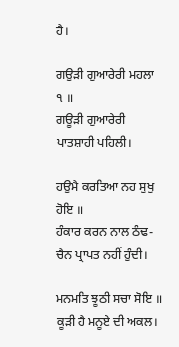ਹੈ।

ਗਉੜੀ ਗੁਆਰੇਰੀ ਮਹਲਾ ੧ ॥
ਗਊੜੀ ਗੁਆਰੇਰੀ ਪਾਤਸ਼ਾਹੀ ਪਹਿਲੀ।

ਹਉਮੈ ਕਰਤਿਆ ਨਹ ਸੁਖੁ ਹੋਇ ॥
ਹੰਕਾਰ ਕਰਨ ਨਾਲ ਠੰਢ-ਚੈਨ ਪ੍ਰਾਪਤ ਨਹੀਂ ਹੁੰਦੀ।

ਮਨਮਤਿ ਝੂਠੀ ਸਚਾ ਸੋਇ ॥
ਕੂੜੀ ਹੈ ਮਨੂਏ ਦੀ ਅਕਲ।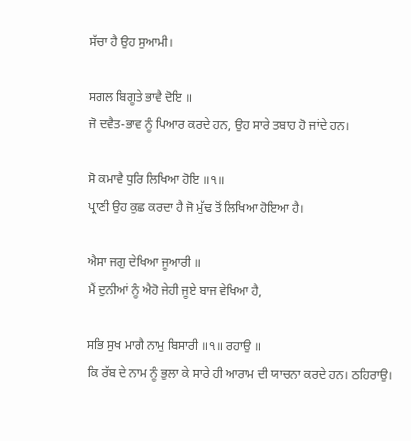ਸੱਚਾ ਹੈ ਉਹ ਸੁਆਮੀ।

ਸਗਲ ਬਿਗੂਤੇ ਭਾਵੈ ਦੋਇ ॥
ਜੋ ਦਵੈਤ-ਭਾਵ ਨੂੰ ਪਿਆਰ ਕਰਦੇ ਹਨ, ਉਹ ਸਾਰੇ ਤਬਾਹ ਹੋ ਜਾਂਦੇ ਹਨ।

ਸੋ ਕਮਾਵੈ ਧੁਰਿ ਲਿਖਿਆ ਹੋਇ ॥੧॥
ਪ੍ਰਾਣੀ ਉਹ ਕੁਛ ਕਰਦਾ ਹੈ ਜੋ ਮੁੱਢ ਤੋਂ ਲਿਖਿਆ ਹੋਇਆ ਹੈ।

ਐਸਾ ਜਗੁ ਦੇਖਿਆ ਜੂਆਰੀ ॥
ਮੈਂ ਦੁਨੀਆਂ ਨੂੰ ਐਹੋ ਜੇਹੀ ਜੂਏ ਬਾਜ ਵੇਖਿਆ ਹੈ,

ਸਭਿ ਸੁਖ ਮਾਗੈ ਨਾਮੁ ਬਿਸਾਰੀ ॥੧॥ ਰਹਾਉ ॥
ਕਿ ਰੱਬ ਦੇ ਨਾਮ ਨੂੰ ਭੁਲਾ ਕੇ ਸਾਰੇ ਹੀ ਆਰਾਮ ਦੀ ਯਾਚਨਾ ਕਰਦੇ ਹਨ। ਠਹਿਰਾਉ।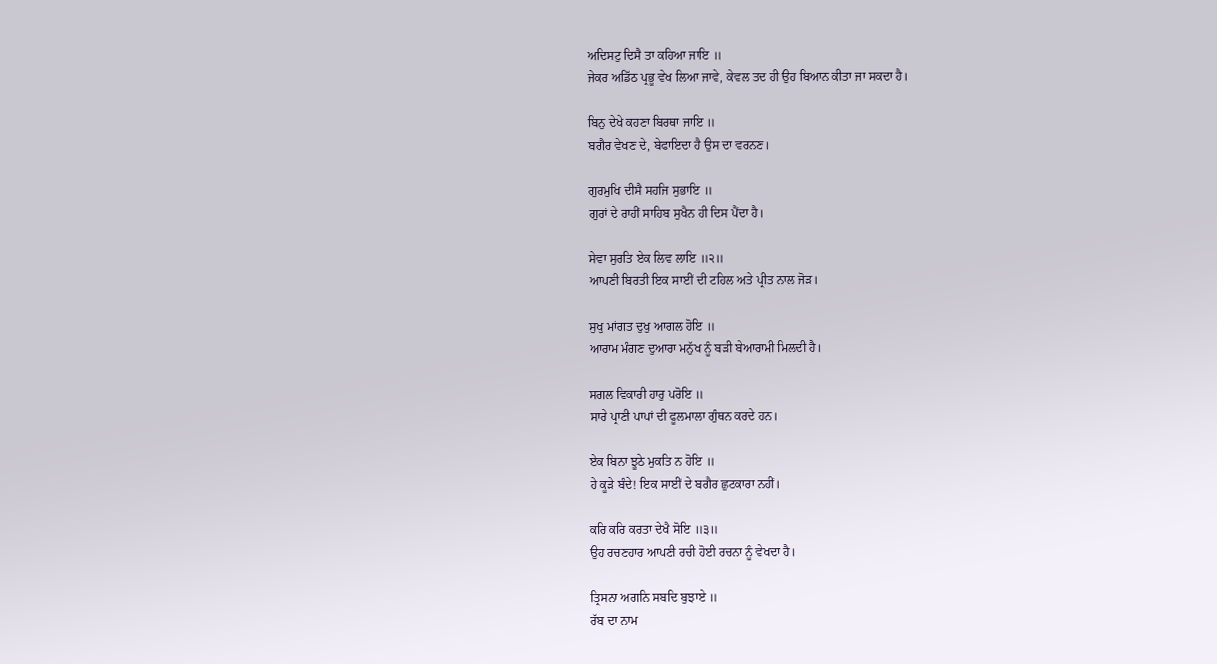ਅਦਿਸਟੁ ਦਿਸੈ ਤਾ ਕਹਿਆ ਜਾਇ ॥
ਜੇਕਰ ਅਡਿੱਠ ਪ੍ਰਭੂ ਵੇਖ ਲਿਆ ਜਾਵੇ, ਕੇਵਲ ਤਦ ਹੀ ਉਹ ਬਿਆਨ ਕੀਤਾ ਜਾ ਸਕਦਾ ਹੈ।

ਬਿਨੁ ਦੇਖੇ ਕਹਣਾ ਬਿਰਥਾ ਜਾਇ ॥
ਬਗੈਰ ਵੇਖਣ ਦੇ, ਬੇਫਾਇਦਾ ਹੈ ਉਸ ਦਾ ਵਰਨਣ।

ਗੁਰਮੁਖਿ ਦੀਸੈ ਸਹਜਿ ਸੁਭਾਇ ॥
ਗੁਰਾਂ ਦੇ ਰਾਹੀਂ ਸਾਹਿਬ ਸੁਖੈਨ ਹੀ ਦਿਸ ਪੈਂਦਾ ਹੈ।

ਸੇਵਾ ਸੁਰਤਿ ਏਕ ਲਿਵ ਲਾਇ ॥੨॥
ਆਪਣੀ ਬਿਰਤੀ ਇਕ ਸਾਈਂ ਦੀ ਟਹਿਲ ਅਤੇ ਪ੍ਰੀਤ ਨਾਲ ਜੋੜ।

ਸੁਖੁ ਮਾਂਗਤ ਦੁਖੁ ਆਗਲ ਹੋਇ ॥
ਆਰਾਮ ਮੰਗਣ ਦੁਆਰਾ ਮਨੁੱਖ ਨੂੰ ਬੜੀ ਬੇਆਰਾਮੀ ਮਿਲਦੀ ਹੈ।

ਸਗਲ ਵਿਕਾਰੀ ਹਾਰੁ ਪਰੋਇ ॥
ਸਾਰੇ ਪ੍ਰਾਣੀ ਪਾਪਾਂ ਦੀ ਫੂਲਮਾਲਾ ਗੁੰਥਨ ਕਰਦੇ ਹਨ।

ਏਕ ਬਿਨਾ ਝੂਠੇ ਮੁਕਤਿ ਨ ਹੋਇ ॥
ਹੇ ਕੂੜੇ ਬੰਦੇ! ਇਕ ਸਾਈਂ ਦੇ ਬਗੈਰ ਛੁਟਕਾਰਾ ਨਹੀਂ।

ਕਰਿ ਕਰਿ ਕਰਤਾ ਦੇਖੈ ਸੋਇ ॥੩॥
ਉਹ ਰਚਣਹਾਰ ਆਪਣੀ ਰਚੀ ਹੋਈ ਰਚਨਾ ਨੂੰ ਵੇਖਦਾ ਹੈ।

ਤ੍ਰਿਸਨਾ ਅਗਨਿ ਸਬਦਿ ਬੁਝਾਏ ॥
ਰੱਬ ਦਾ ਨਾਮ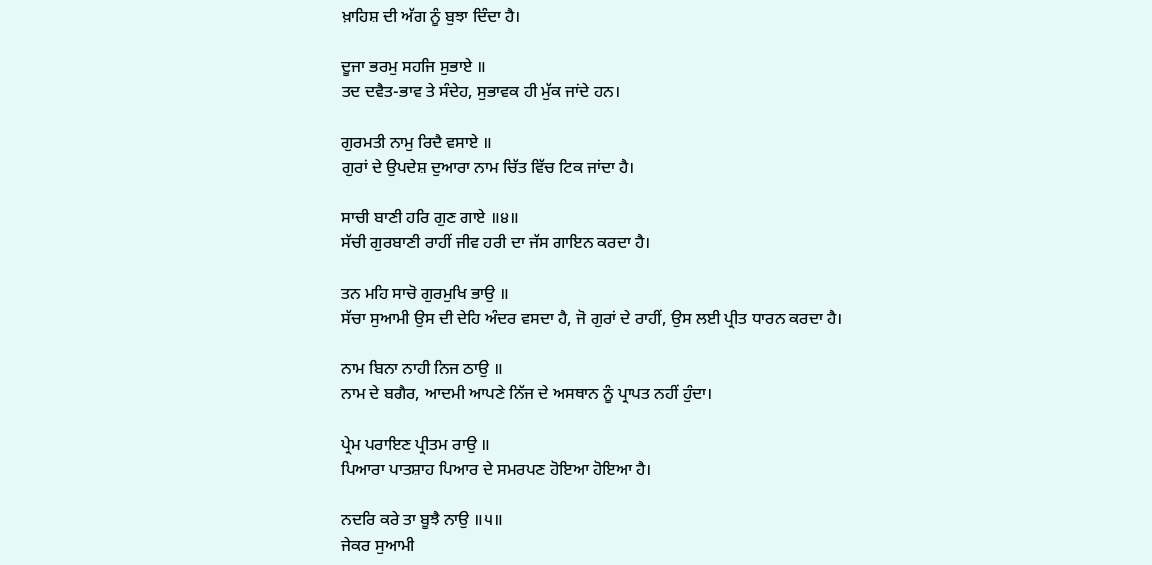ਖ਼ਾਹਿਸ਼ ਦੀ ਅੱਗ ਨੂੰ ਬੁਝਾ ਦਿੰਦਾ ਹੈ।

ਦੂਜਾ ਭਰਮੁ ਸਹਜਿ ਸੁਭਾਏ ॥
ਤਦ ਦਵੈਤ-ਭਾਵ ਤੇ ਸੰਦੇਹ, ਸੁਭਾਵਕ ਹੀ ਮੁੱਕ ਜਾਂਦੇ ਹਨ।

ਗੁਰਮਤੀ ਨਾਮੁ ਰਿਦੈ ਵਸਾਏ ॥
ਗੁਰਾਂ ਦੇ ਉਪਦੇਸ਼ ਦੁਆਰਾ ਨਾਮ ਚਿੱਤ ਵਿੱਚ ਟਿਕ ਜਾਂਦਾ ਹੈ।

ਸਾਚੀ ਬਾਣੀ ਹਰਿ ਗੁਣ ਗਾਏ ॥੪॥
ਸੱਚੀ ਗੁਰਬਾਣੀ ਰਾਹੀਂ ਜੀਵ ਹਰੀ ਦਾ ਜੱਸ ਗਾਇਨ ਕਰਦਾ ਹੈ।

ਤਨ ਮਹਿ ਸਾਚੋ ਗੁਰਮੁਖਿ ਭਾਉ ॥
ਸੱਚਾ ਸੁਆਮੀ ਉਸ ਦੀ ਦੇਹਿ ਅੰਦਰ ਵਸਦਾ ਹੈ, ਜੋ ਗੁਰਾਂ ਦੇ ਰਾਹੀਂ, ਉਸ ਲਈ ਪ੍ਰੀਤ ਧਾਰਨ ਕਰਦਾ ਹੈ।

ਨਾਮ ਬਿਨਾ ਨਾਹੀ ਨਿਜ ਠਾਉ ॥
ਨਾਮ ਦੇ ਬਗੈਰ, ਆਦਮੀ ਆਪਣੇ ਨਿੱਜ ਦੇ ਅਸਥਾਨ ਨੂੰ ਪ੍ਰਾਪਤ ਨਹੀਂ ਹੁੰਦਾ।

ਪ੍ਰੇਮ ਪਰਾਇਣ ਪ੍ਰੀਤਮ ਰਾਉ ॥
ਪਿਆਰਾ ਪਾਤਸ਼ਾਹ ਪਿਆਰ ਦੇ ਸਮਰਪਣ ਹੋਇਆ ਹੋਇਆ ਹੈ।

ਨਦਰਿ ਕਰੇ ਤਾ ਬੂਝੈ ਨਾਉ ॥੫॥
ਜੇਕਰ ਸੁਆਮੀ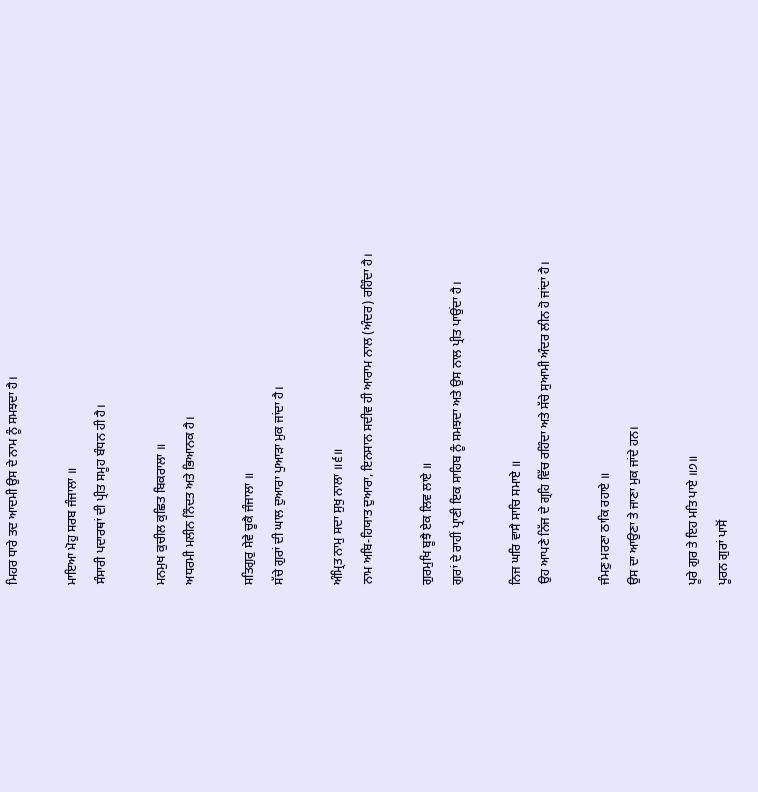ਮਿਹਰ ਧਾਰੇ ਤਦ ਆਦਮੀ ਉਸ ਦੇ ਨਾਮ ਨੂੰ ਸਮਝਦਾ ਹੈ।

ਮਾਇਆ ਮੋਹੁ ਸਰਬ ਜੰਜਾਲਾ ॥
ਸੰਸਾਰੀ ਪਦਾਰਥਾਂ ਦੀ ਪ੍ਰੀਤ ਸਮੂਹ ਬੰਧਨ ਹੀ ਹੈ।

ਮਨਮੁਖ ਕੁਚੀਲ ਕੁਛਿਤ ਬਿਕਰਾਲਾ ॥
ਅਧਰਮੀ ਮਲੀਨ ਨਿੰਦਤ ਅਤੇ ਭਿਆਨਕ ਹੈ।

ਸਤਿਗੁਰੁ ਸੇਵੇ ਚੂਕੈ ਜੰਜਾਲਾ ॥
ਸੱਚੇ ਗੁਰਾਂ ਦੀ ਘਾਲ ਦੁਆਰਾ ਪੁਆੜਾ ਮੁਕ ਜਾਂਦਾ ਹੈ।

ਅੰਮ੍ਰਿਤ ਨਾਮੁ ਸਦਾ ਸੁਖੁ ਨਾਲਾ ॥੬॥
ਨਾਮ ਅਬਿ-ਹਿਯਾਤ ਦੁਆਰਾ, ਇਨਸਾਨ ਸਦੀਵ ਹੀ ਆਰਾਮ ਨਾਲ (ਅੰਦਰ) ਰਹਿੰਦਾ ਹੈ।

ਗੁਰਮੁਖਿ ਬੂਝੈ ਏਕ ਲਿਵ ਲਾਏ ॥
ਗੁਰਾਂ ਦੇ ਰਾਹੀਂ ਪ੍ਰਾਣੀ ਇਕ ਸਾਹਿਬ ਨੂੰ ਸਮਝਦਾ ਅਤੇ ਉਸ ਨਾਲ ਪ੍ਰੀਤ ਪਾਉਂਦਾ ਹੈ।

ਨਿਜ ਘਰਿ ਵਾਸੈ ਸਾਚਿ ਸਮਾਏ ॥
ਉਹ ਆਪਣੇ ਨਿੱਜ ਦੇ ਗ੍ਰਹਿ ਵਿੱਚ ਰਹਿੰਦਾ ਅਤੇ ਸੱਚੇ ਸੁਆਮੀ ਅੰਦਰ ਲੀਨ ਹੋ ਜਾਂਦਾ ਹੈ।

ਜੰਮਣੁ ਮਰਣਾ ਠਾਕਿ ਰਹਾਏ ॥
ਉਸ ਦਾ ਆਉਣਾ ਤੇ ਜਾਣਾ ਮੁਕ ਜਾਂਦੇ ਹਨ।

ਪੂਰੇ ਗੁਰ ਤੇ ਇਹ ਮਤਿ ਪਾਏ ॥੭॥
ਪੂਰਨ ਗੁਰਾਂ ਪਾਸੋਂ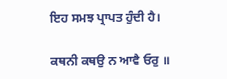ਇਹ ਸਮਝ ਪ੍ਰਾਪਤ ਹੁੰਦੀ ਹੈ।

ਕਥਨੀ ਕਥਉ ਨ ਆਵੈ ਓਰੁ ॥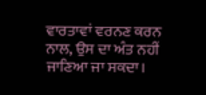ਵਾਰਤਾਵਾਂ ਵਰਨਣ ਕਰਨ ਨਾਲ, ਉਸ ਦਾ ਅੰਤ ਨਹੀਂ ਜਾਣਿਆ ਜਾ ਸਕਦਾ।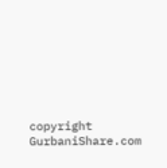copyright GurbaniShare.com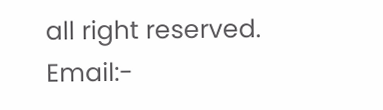all right reserved. Email:-